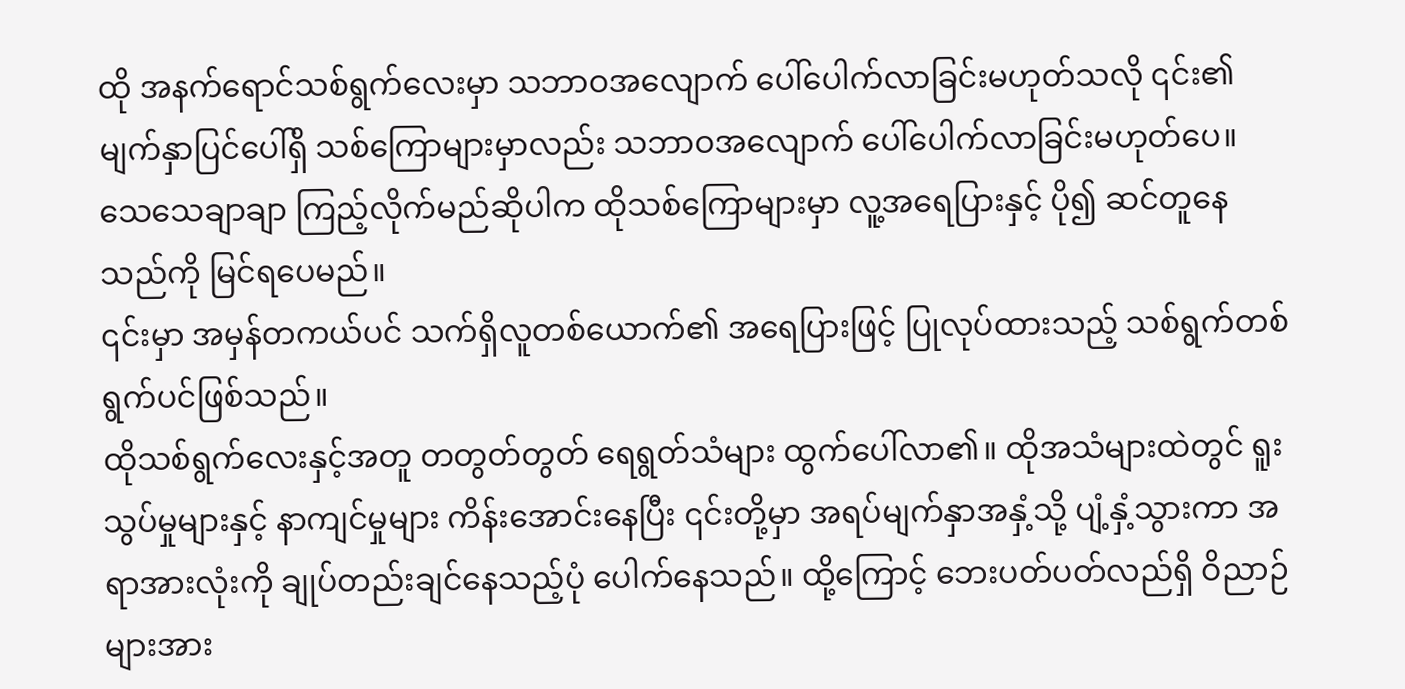ထို အနက်ရောင်သစ်ရွက်လေးမှာ သဘာဝအလျောက် ပေါ်ပေါက်လာခြင်းမဟုတ်သလို ၎င်း၏ မျက်နှာပြင်ပေါ်ရှိ သစ်ကြောများမှာလည်း သဘာဝအလျောက် ပေါ်ပေါက်လာခြင်းမဟုတ်ပေ။ သေသေချာချာ ကြည့်လိုက်မည်ဆိုပါက ထိုသစ်ကြောများမှာ လူ့အရေပြားနှင့် ပို၍ ဆင်တူနေသည်ကို မြင်ရပေမည်။
၎င်းမှာ အမှန်တကယ်ပင် သက်ရှိလူတစ်ယောက်၏ အရေပြားဖြင့် ပြုလုပ်ထားသည့် သစ်ရွက်တစ်ရွက်ပင်ဖြစ်သည်။
ထိုသစ်ရွက်လေးနှင့်အတူ တတွတ်တွတ် ရေရွတ်သံများ ထွက်ပေါ်လာ၏။ ထိုအသံများထဲတွင် ရူးသွပ်မှုများနှင့် နာကျင်မှုများ ကိန်းအောင်းနေပြီး ၎င်းတို့မှာ အရပ်မျက်နှာအနှံ့သို့ ပျံ့နှံ့သွားကာ အရာအားလုံးကို ချုပ်တည်းချင်နေသည့်ပုံ ပေါက်နေသည်။ ထို့ကြောင့် ဘေးပတ်ပတ်လည်ရှိ ဝိညာဉ်များအား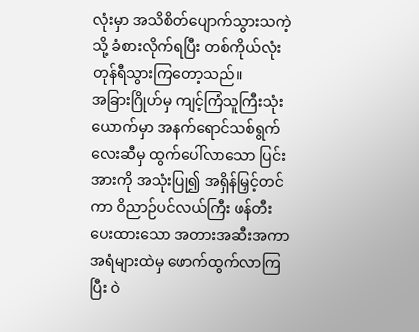လုံးမှာ အသိစိတ်ပျောက်သွားသကဲ့သို့ ခံစားလိုက်ရပြီး တစ်ကိုယ်လုံး တုန်ရီသွားကြတော့သည်။
အခြားဂြိုဟ်မှ ကျင့်ကြံသူကြီးသုံးယောက်မှာ အနက်ရောင်သစ်ရွက်လေးဆီမှ ထွက်ပေါ်လာသော ပြင်းအားကို အသုံးပြု၍ အရှိန်မြှင့်တင်ကာ ဝိညာဉ်ပင်လယ်ကြီး ဖန်တီးပေးထားသော အတားအဆီးအကာအရံများထဲမှ ဖောက်ထွက်လာကြပြီး ဝဲ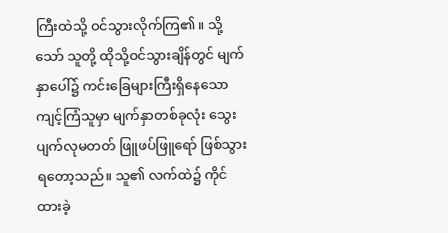ကြီးထဲသို့ ဝင်သွားလိုက်ကြ၏။ သို့သော် သူတို့ ထိုသို့ဝင်သွားချိန်တွင် မျက်နှာပေါ်၌ ကင်းခြေများကြီးရှိနေသော ကျင့်ကြံသူမှာ မျက်နှာတစ်ခုလုံး သွေးပျက်လုမတတ် ဖြူဖပ်ဖြူရော် ဖြစ်သွားရတော့သည်။ သူ၏ လက်ထဲ၌ ကိုင်ထားခဲ့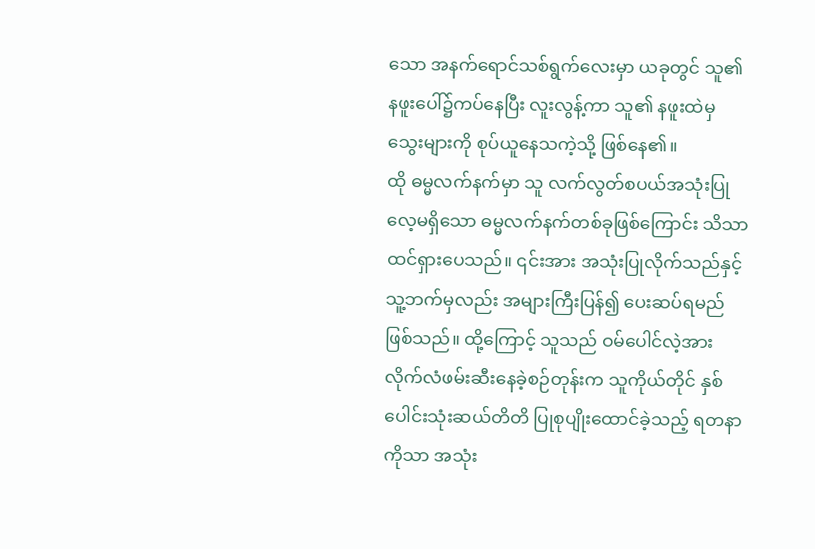သော အနက်ရောင်သစ်ရွက်လေးမှာ ယခုတွင် သူ၏ နဖူးပေါ်၌ကပ်နေပြီး လူးလွန့်ကာ သူ၏ နဖူးထဲမှ သွေးများကို စုပ်ယူနေသကဲ့သို့ ဖြစ်နေ၏။
ထို ဓမ္မလက်နက်မှာ သူ လက်လွတ်စပယ်အသုံးပြုလေ့မရှိသော ဓမ္မလက်နက်တစ်ခုဖြစ်ကြောင်း သိသာထင်ရှားပေသည်။ ၎င်းအား အသုံးပြုလိုက်သည်နှင့် သူ့ဘက်မှလည်း အများကြီးပြန်၍ ပေးဆပ်ရမည်ဖြစ်သည်။ ထို့ကြောင့် သူသည် ဝမ်ပေါင်လဲ့အား လိုက်လံဖမ်းဆီးနေခဲ့စဉ်တုန်းက သူကိုယ်တိုင် နှစ်ပေါင်းသုံးဆယ်တိတိ ပြုစုပျိုးထောင်ခဲ့သည့် ရတနာကိုသာ အသုံး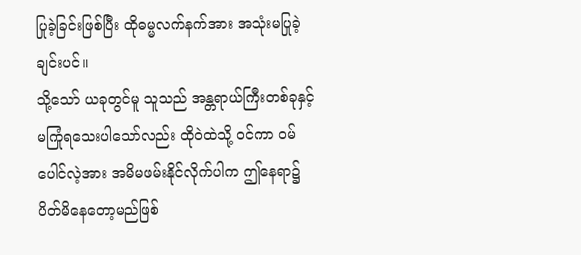ပြုခဲ့ခြင်းဖြစ်ပြီး ထိုဓမ္မလက်နက်အား အသုံးမပြုခဲ့ချင်းပင်။
သို့သော် ယခုတွင်မူ သူသည် အန္တရာယ်ကြီးတစ်ခုနှင့် မကြုံရသေးပါသော်လည်း ထိုဝဲထဲသို့ ဝင်ကာ ဝမ်ပေါင်လဲ့အား အမိမဖမ်းနိုင်လိုက်ပါက ဤနေရာ၌ ပိတ်မိနေတော့မည်ဖြစ်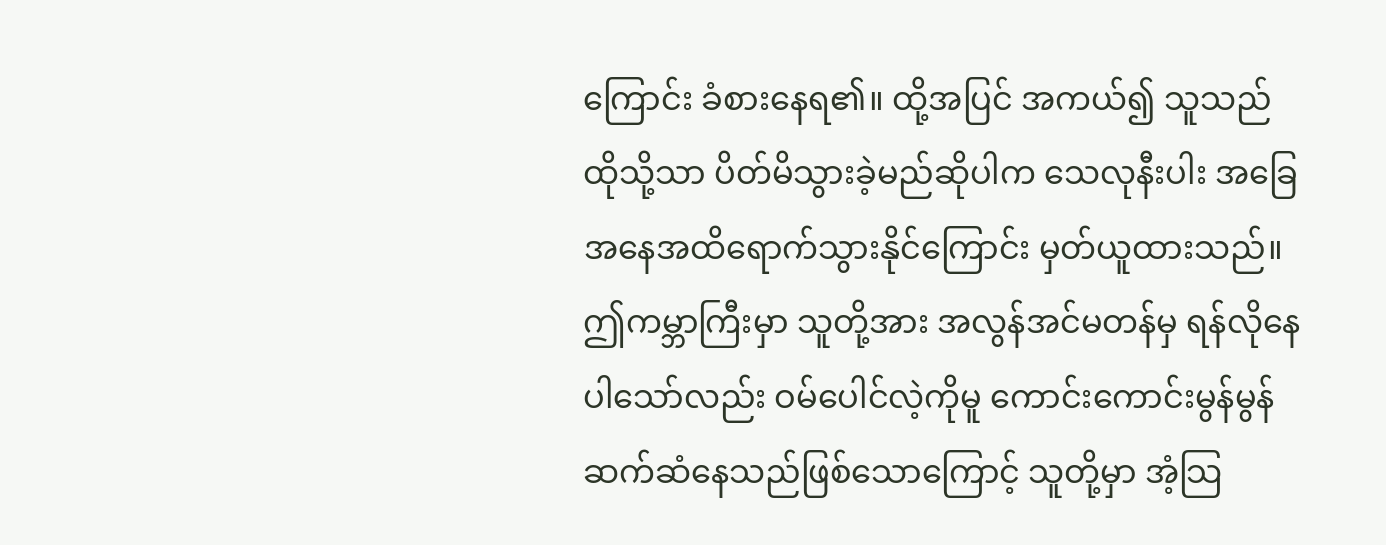ကြောင်း ခံစားနေရ၏။ ထို့အပြင် အကယ်၍ သူသည် ထိုသို့သာ ပိတ်မိသွားခဲ့မည်ဆိုပါက သေလုနီးပါး အခြေအနေအထိရောက်သွားနိုင်ကြောင်း မှတ်ယူထားသည်။
ဤကမ္ဘာကြီးမှာ သူတို့အား အလွန်အင်မတန်မှ ရန်လိုနေပါသော်လည်း ဝမ်ပေါင်လဲ့ကိုမူ ကောင်းကောင်းမွန်မွန် ဆက်ဆံနေသည်ဖြစ်သောကြောင့် သူတို့မှာ အံ့သြ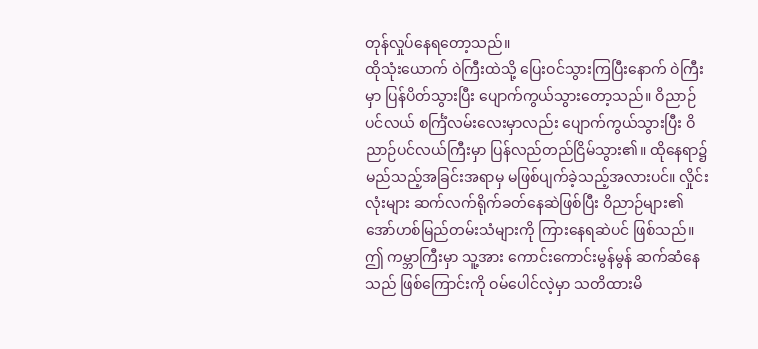တုန်လှုပ်နေရတော့သည်။
ထိုသုံးယောက် ဝဲကြီးထဲသို့ ပြေးဝင်သွားကြပြီးနောက် ဝဲကြီးမှာ ပြန်ပိတ်သွားပြီး ပျောက်ကွယ်သွားတော့သည်။ ဝိညာဉ်ပင်လယ် စင်္ကြံလမ်းလေးမှာလည်း ပျောက်ကွယ်သွားပြီး ဝိညာဉ်ပင်လယ်ကြီးမှာ ပြန်လည်တည်ငြိမ်သွား၏။ ထိုနေရာ၌ မည်သည့်အခြင်းအရာမှ မဖြစ်ပျက်ခဲ့သည့်အလားပင်။ လှိုင်းလုံးများ ဆက်လက်ရိုက်ခတ်နေဆဲဖြစ်ပြီး ဝိညာဉ်များ၏ အော်ဟစ်မြည်တမ်းသံများကို ကြားနေရဆဲပင် ဖြစ်သည်။
ဤ ကမ္ဘာကြီးမှာ သူ့အား ကောင်းကောင်းမွန်မွန် ဆက်ဆံနေသည် ဖြစ်ကြောင်းကို ဝမ်ပေါင်လဲ့မှာ သတိထားမိ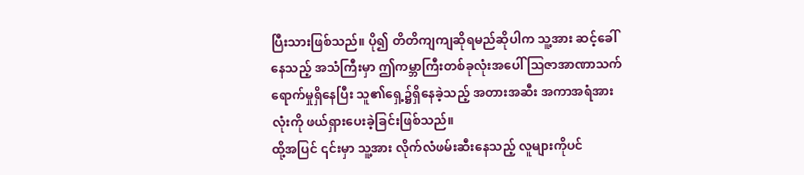ပြီးသားဖြစ်သည်။ ပို၍ တိတိကျကျဆိုရမည်ဆိုပါက သူ့အား ဆင့်ခေါ်နေသည့် အသံကြီးမှာ ဤကမ္ဘာကြီးတစ်ခုလုံးအပေါ် သြဇာအာဏာသက်ရောက်မှုရှိနေပြီး သူ၏ရှေ့၌ရှိနေခဲ့သည့် အတားအဆီး အကာအရံအားလုံးကို ဖယ်ရှားပေးခဲ့ခြင်းဖြစ်သည်။
ထို့အပြင် ၎င်းမှာ သူ့အား လိုက်လံဖမ်းဆီးနေသည့် လူများကိုပင်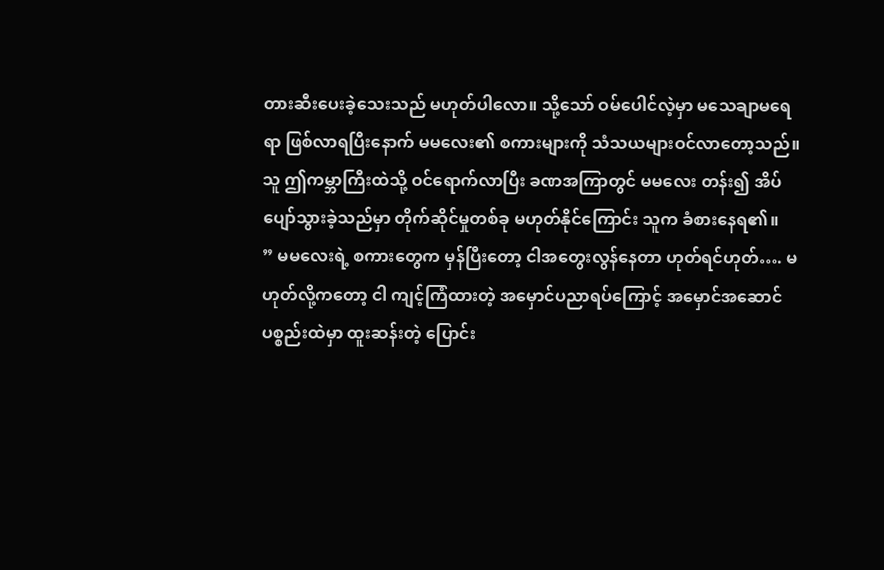တားဆီးပေးခဲ့သေးသည် မဟုတ်ပါလော။ သို့သော် ဝမ်ပေါင်လဲ့မှာ မသေချာမရေရာ ဖြစ်လာရပြီးနောက် မမလေး၏ စကားများကို သံသယများဝင်လာတော့သည်။ သူ ဤကမ္ဘာကြီးထဲသို့ ဝင်ရောက်လာပြီး ခဏအကြာတွင် မမလေး တန်း၍ အိပ်ပျော်သွားခဲ့သည်မှာ တိုက်ဆိုင်မှုတစ်ခု မဟုတ်နိုင်ကြောင်း သူက ခံစားနေရ၏။
” မမလေးရဲ့ စကားတွေက မှန်ပြီးတော့ ငါအတွေးလွန်နေတာ ဟုတ်ရင်ဟုတ်…. မဟုတ်လို့ကတော့ ငါ ကျင့်ကြံထားတဲ့ အမှောင်ပညာရပ်ကြောင့် အမှောင်အဆောင်ပစ္စည်းထဲမှာ ထူးဆန်းတဲ့ ပြောင်း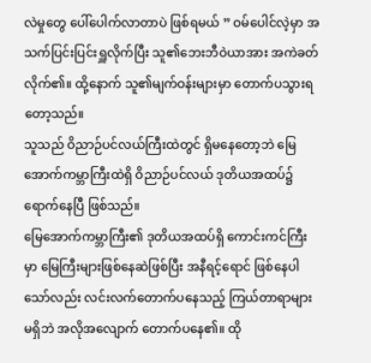လဲမှုတွေ ပေါ်ပေါက်လာတာပဲ ဖြစ်ရမယ် ” ဝမ်ပေါင်လဲ့မှာ အသက်ပြင်းပြင်းရှူလိုက်ပြီး သူ၏ဘေးဘီဝဲယာအား အကဲခတ်လိုက်၏။ ထို့နောက် သူ၏မျက်ဝန်းများမှာ တောက်ပသွားရတော့သည်။
သူသည် ဝိညာဉ်ပင်လယ်ကြီးထဲတွင် ရှိမနေတော့ဘဲ မြေအောက်ကမ္ဘာကြီးထဲရှိ ဝိညာဉ်ပင်လယ် ဒုတိယအထပ်၌ ရောက်နေပြီ ဖြစ်သည်။
မြေအောက်ကမ္ဘာကြီး၏ ဒုတိယအထပ်ရှိ ကောင်းကင်ကြီးမှာ မြေကြီးများဖြစ်နေဆဲဖြစ်ပြီး အနီရင့်ရောင် ဖြစ်နေပါသော်လည်း လင်းလက်တောက်ပနေသည့် ကြယ်တာရာများ မရှိဘဲ အလိုအလျောက် တောက်ပနေ၏။ ထို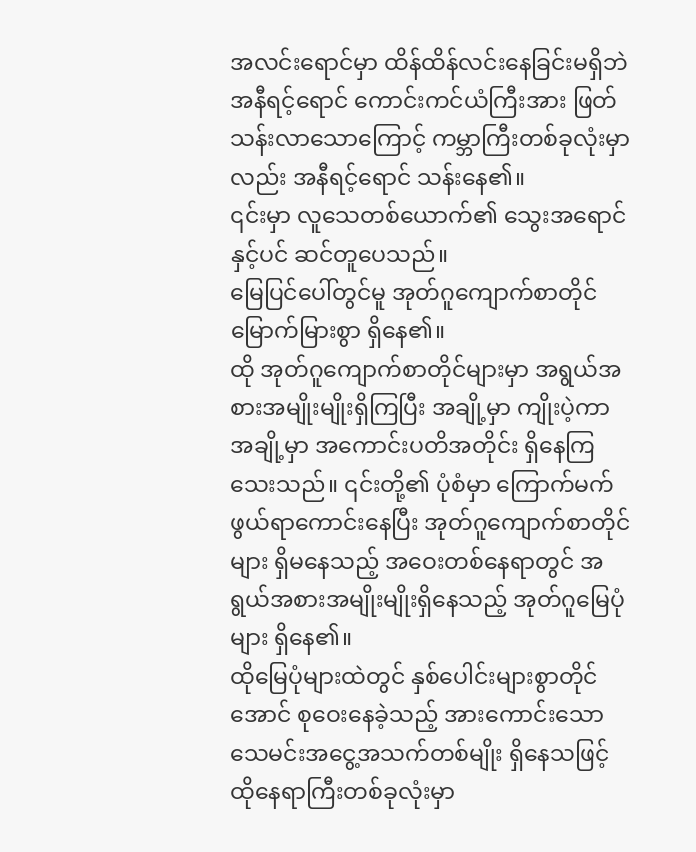အလင်းရောင်မှာ ထိန်ထိန်လင်းနေခြင်းမရှိဘဲ အနီရင့်ရောင် ကောင်းကင်ယံကြီးအား ဖြတ်သန်းလာသောကြောင့် ကမ္ဘာကြီးတစ်ခုလုံးမှာလည်း အနီရင့်ရောင် သန်းနေ၏။
၎င်းမှာ လူသေတစ်ယောက်၏ သွေးအရောင်နှင့်ပင် ဆင်တူပေသည်။
မြေပြင်ပေါ်တွင်မူ အုတ်ဂူကျောက်စာတိုင်မြောက်မြားစွာ ရှိနေ၏။
ထို အုတ်ဂူကျောက်စာတိုင်များမှာ အရွယ်အစားအမျိုးမျိုးရှိကြပြီး အချို့မှာ ကျိုးပဲ့ကာ အချို့မှာ အကောင်းပတိအတိုင်း ရှိနေကြသေးသည်။ ၎င်းတို့၏ ပုံစံမှာ ကြောက်မက်ဖွယ်ရာကောင်းနေပြီး အုတ်ဂူကျောက်စာတိုင်များ ရှိမနေသည့် အဝေးတစ်နေရာတွင် အရွယ်အစားအမျိုးမျိုးရှိနေသည့် အုတ်ဂူမြေပုံများ ရှိနေ၏။
ထိုမြေပုံများထဲတွင် နှစ်ပေါင်းများစွာတိုင်အောင် စုဝေးနေခဲ့သည့် အားကောင်းသော သေမင်းအငွေ့အသက်တစ်မျိုး ရှိနေသဖြင့် ထိုနေရာကြီးတစ်ခုလုံးမှာ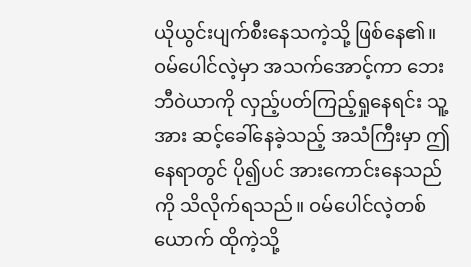ယိုယွင်းပျက်စီးနေသကဲ့သို့ ဖြစ်နေ၏။
ဝမ်ပေါင်လဲ့မှာ အသက်အောင့်ကာ ဘေးဘီဝဲယာကို လှည့်ပတ်ကြည့်ရှုနေရင်း သူ့အား ဆင့်ခေါ်နေခဲ့သည့် အသံကြီးမှာ ဤနေရာတွင် ပို၍ပင် အားကောင်းနေသည်ကို သိလိုက်ရသည်။ ဝမ်ပေါင်လဲ့တစ်ယောက် ထိုကဲ့သို့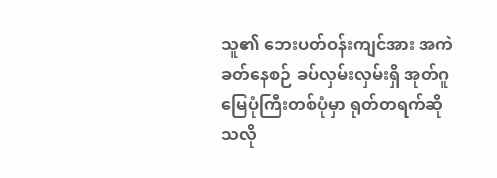သူ၏ ဘေးပတ်ဝန်းကျင်အား အကဲခတ်နေစဉ် ခပ်လှမ်းလှမ်းရှိ အုတ်ဂူမြေပုံကြီးတစ်ပုံမှာ ရုတ်တရက်ဆိုသလို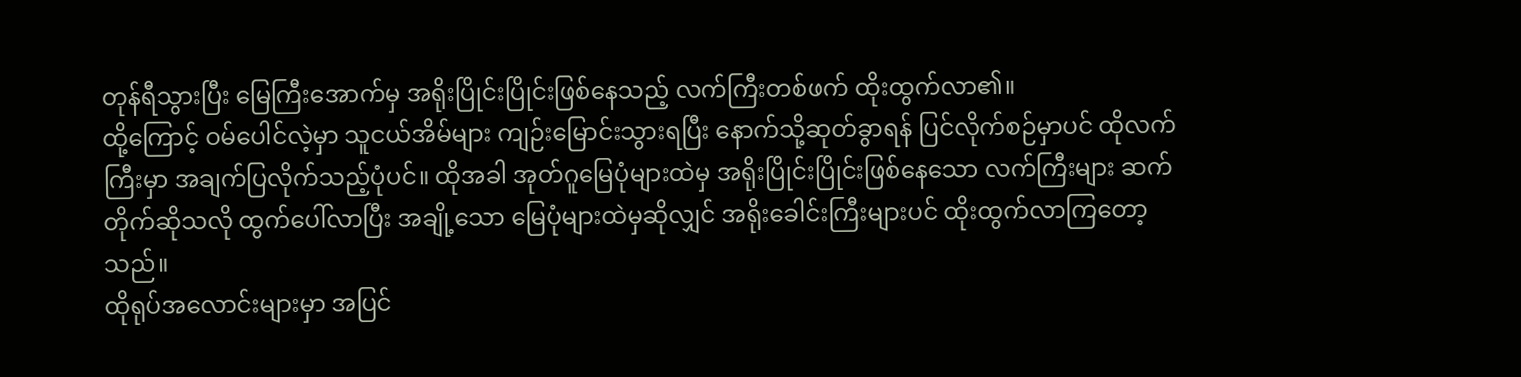တုန်ရီသွားပြီး မြေကြီးအောက်မှ အရိုးပြိုင်းပြိုင်းဖြစ်နေသည့် လက်ကြီးတစ်ဖက် ထိုးထွက်လာ၏။
ထို့ကြောင့် ဝမ်ပေါင်လဲ့မှာ သူငယ်အိမ်များ ကျဉ်းမြောင်းသွားရပြီး နောက်သို့ဆုတ်ခွာရန် ပြင်လိုက်စဉ်မှာပင် ထိုလက်ကြီးမှာ အချက်ပြလိုက်သည့်ပုံပင်။ ထိုအခါ အုတ်ဂူမြေပုံများထဲမှ အရိုးပြိုင်းပြိုင်းဖြစ်နေသော လက်ကြီးများ ဆက်တိုက်ဆိုသလို ထွက်ပေါ်လာပြီး အချို့သော မြေပုံများထဲမှဆိုလျှင် အရိုးခေါင်းကြီးများပင် ထိုးထွက်လာကြတော့သည်။
ထိုရုပ်အလောင်းများမှာ အပြင်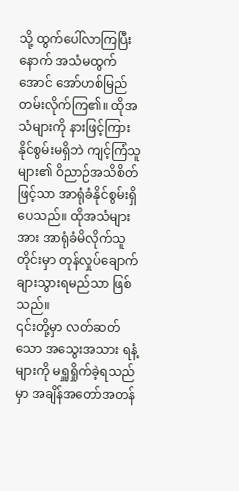သို့ ထွက်ပေါ်လာကြပြီးနောက် အသံမထွက်အောင် အော်ဟစ်မြည်တမ်းလိုက်ကြ၏။ ထိုအသံများကို နားဖြင့်ကြားနိုင်စွမ်းမရှိဘဲ ကျင့်ကြံသူများ၏ ဝိညာဉ်အသိစိတ်ဖြင့်သာ အာရုံခံနိုင်စွမ်းရှိပေသည်။ ထိုအသံများအား အာရုံခံမိလိုက်သူတိုင်းမှာ တုန်လှုပ်ချောက်ချားသွားရမည်သာ ဖြစ်သည်။
၎င်းတို့မှာ လတ်ဆတ်သော အသွေးအသား ရနံ့များကို မရှူရှိုက်ခဲ့ရသည်မှာ အချိန်အတော်အတန်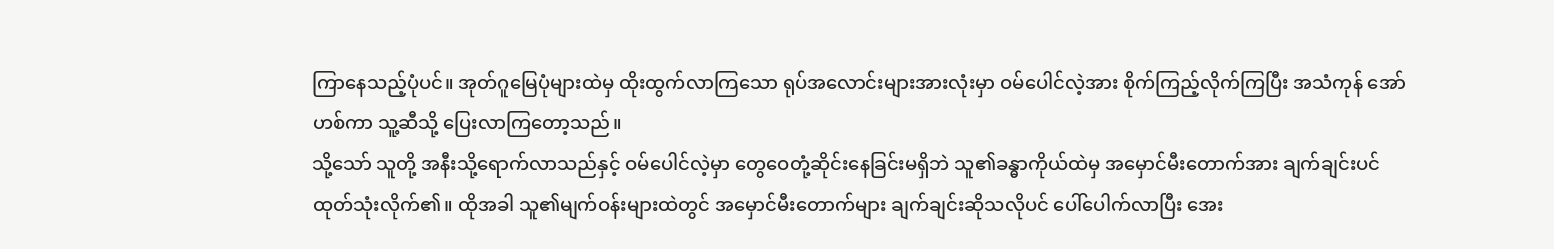ကြာနေသည့်ပုံပင်။ အုတ်ဂူမြေပုံများထဲမှ ထိုးထွက်လာကြသော ရုပ်အလောင်းများအားလုံးမှာ ဝမ်ပေါင်လဲ့အား စိုက်ကြည့်လိုက်ကြပြီး အသံကုန် အော်ဟစ်ကာ သူ့ဆီသို့ ပြေးလာကြတော့သည်။
သို့သော် သူတို့ အနီးသို့ရောက်လာသည်နှင့် ဝမ်ပေါင်လဲ့မှာ တွေဝေတုံ့ဆိုင်းနေခြင်းမရှိဘဲ သူ၏ခန္ဓာကိုယ်ထဲမှ အမှောင်မီးတောက်အား ချက်ချင်းပင်ထုတ်သုံးလိုက်၏။ ထိုအခါ သူ၏မျက်ဝန်းများထဲတွင် အမှောင်မီးတောက်များ ချက်ချင်းဆိုသလိုပင် ပေါ်ပေါက်လာပြီး အေး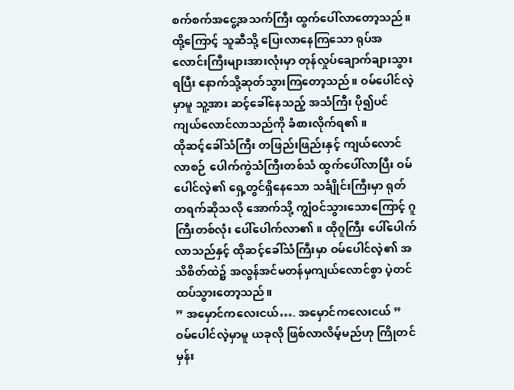စက်စက်အငွေ့အသက်ကြီး ထွက်ပေါ်လာတော့သည်။ ထို့ကြောင့် သူဆီသို့ ပြေးလာနေကြသော ရုပ်အလောင်းကြီးများအားလုံးမှာ တုန်လှုပ်ချောက်ချားသွားရပြီး နောက်သို့ဆုတ်သွားကြတော့သည်။ ဝမ်ပေါင်လဲ့မှာမူ သူ့အား ဆင့်ခေါ်နေသည့် အသံကြီး ပို၍ပင် ကျယ်လောင်လာသည်ကို ခံစားလိုက်ရ၏။
ထိုဆင့်ခေါ်သံကြီး တဖြည်းဖြည်းနှင့် ကျယ်လောင်လာစဉ် ပေါက်ကွဲသံကြီးတစ်သံ ထွက်ပေါ်လာပြီး ဝမ်ပေါင်လဲ့၏ ရှေ့တွင်ရှိနေသော သင်္ချိုင်းကြီးမှာ ရုတ်တရက်ဆိုသလို အောက်သို့ ကျွံဝင်သွားသောကြောင့် ဂူကြီးတစ်လုံး ပေါ်ပေါက်လာ၏။ ထိုဂူကြီး ပေါ်ပေါက်လာသည်နှင့် ထိုဆင့်ခေါ်သံကြီးမှာ ဝမ်ပေါင်လဲ့၏ အသိစိတ်ထဲ၌ အလွန်အင်မတန်မှကျယ်လောင်စွာ ပဲ့တင်ထပ်သွားတော့သည်။
” အမှောင်ကလေးငယ်…. အမှောင်ကလေးငယ် ”
ဝမ်ပေါင်လဲ့မှာမူ ယခုလို ဖြစ်လာလိမ့်မည်ဟု ကြိုတင်မှန်း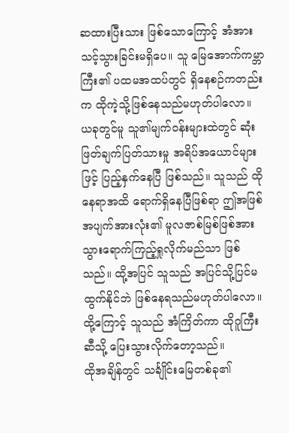ဆထားပြီးသား ဖြစ်သောကြောင့် အံအားသင့်သွားခြင်းမရှိပေ။ သူ မြေအောက်ကမ္ဘာကြီး၏ ပထမအထပ်တွင် ရှိနေစဉ်ကတည်းက ထိုကဲ့သို့ဖြစ်နေသည်မဟုတ်ပါလော။ ယခုတွင်မူ သူ၏မျက်ဝန်းများထဲတွင် ဆုံးဖြတ်ချက်ပြတ်သားမှု အရိပ်အယောင်များဖြင့် ပြည့်နှက်နေပြီ ဖြစ်သည်။ သူသည် ထိုနေရာအထိ ရောက်ရှိနေပြီဖြစ်ရာ ဤအဖြစ်အပျက်အားလုံး၏ မူလဇာစ်မြစ်ဖြစ်အား သွားရောက်ကြည့်ရှုလိုက်မည်သာ ဖြစ်သည်။ ထို့အပြင် သူသည် အပြင်သို့ပြင်မထွက်နိုင်ဘဲ ဖြစ်နေရသည်မဟုတ်ပါလော။ ထို့ကြောင့် သူသည် အံကြိတ်ကာ ထိုဂူကြီးဆီသို့ ပြေးသွားလိုက်တော့သည်။
ထိုအချိန်တွင် သင်္ချိုင်းမြေတစ်ခု၏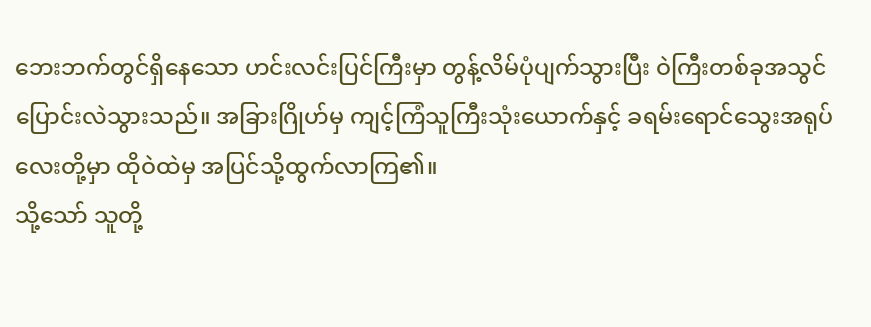ဘေးဘက်တွင်ရှိနေသော ဟင်းလင်းပြင်ကြီးမှာ တွန့်လိမ်ပုံပျက်သွားပြီး ဝဲကြီးတစ်ခုအသွင် ပြောင်းလဲသွားသည်။ အခြားဂြိုဟ်မှ ကျင့်ကြံသူကြီးသုံးယောက်နှင့် ခရမ်းရောင်သွေးအရုပ်လေးတို့မှာ ထိုဝဲထဲမှ အပြင်သို့ထွက်လာကြ၏။
သို့သော် သူတို့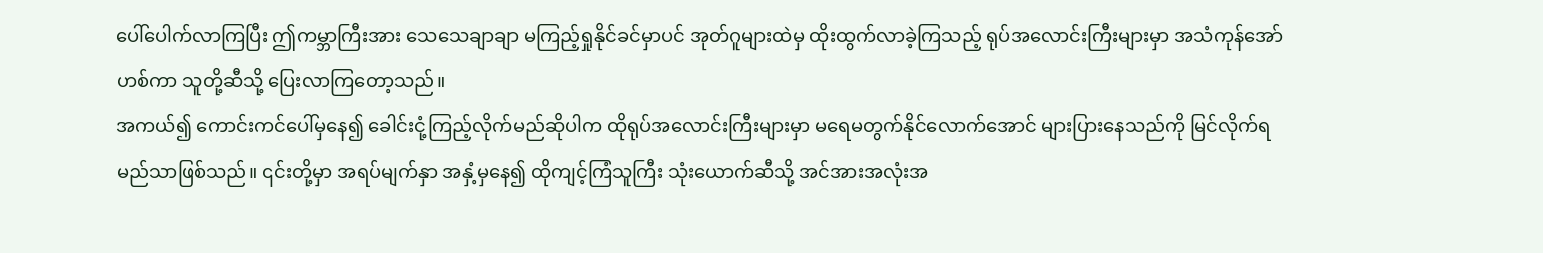ပေါ်ပေါက်လာကြပြီး ဤကမ္ဘာကြီးအား သေသေချာချာ မကြည့်ရှုနိုင်ခင်မှာပင် အုတ်ဂူများထဲမှ ထိုးထွက်လာခဲ့ကြသည့် ရုပ်အလောင်းကြီးများမှာ အသံကုန်အော်ဟစ်ကာ သူတို့ဆီသို့ ပြေးလာကြတော့သည်။
အကယ်၍ ကောင်းကင်ပေါ်မှနေ၍ ခေါင်းငုံ့ကြည့်လိုက်မည်ဆိုပါက ထိုရုပ်အလောင်းကြီးများမှာ မရေမတွက်နိုင်လောက်အောင် များပြားနေသည်ကို မြင်လိုက်ရမည်သာဖြစ်သည်။ ၎င်းတို့မှာ အရပ်မျက်နှာ အနှံ့မှနေ၍ ထိုကျင့်ကြံသူကြီး သုံးယောက်ဆီသို့ အင်အားအလုံးအ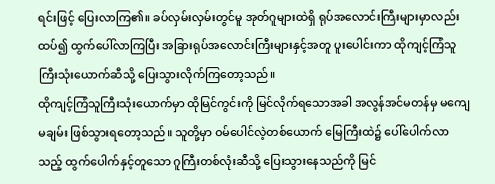ရင်းဖြင့် ပြေးလာကြ၏။ ခပ်လှမ်းလှမ်းတွင်မူ အုတ်ဂူများထဲရှိ ရုပ်အလောင်းကြီးများမှာလည်း ထပ်၍ ထွက်ပေါ်လာကြပြီး အခြားရုပ်အလောင်းကြီးများနှင့်အတူ ပူးပေါင်းကာ ထိုကျင့်ကြံသူကြီးသုံးယောက်ဆီသို့ ပြေးသွားလိုက်ကြတော့သည်။
ထိုကျင့်ကြံသူကြီးသုံးယောက်မှာ ထိုမြင်ကွင်းကို မြင်လိုက်ရသောအခါ အလွန်အင်မတန်မှ မကျေမချမ်း ဖြစ်သွားရတော့သည်။ သူတို့မှာ ဝမ်ပေါင်လဲ့တစ်ယောက် မြေကြီးထဲ၌ ပေါ်ပေါက်လာသည့် ထွက်ပေါက်နှင့်တူသော ဂူကြီးတစ်လုံးဆီသို့ ပြေးသွားနေသည်ကို မြင်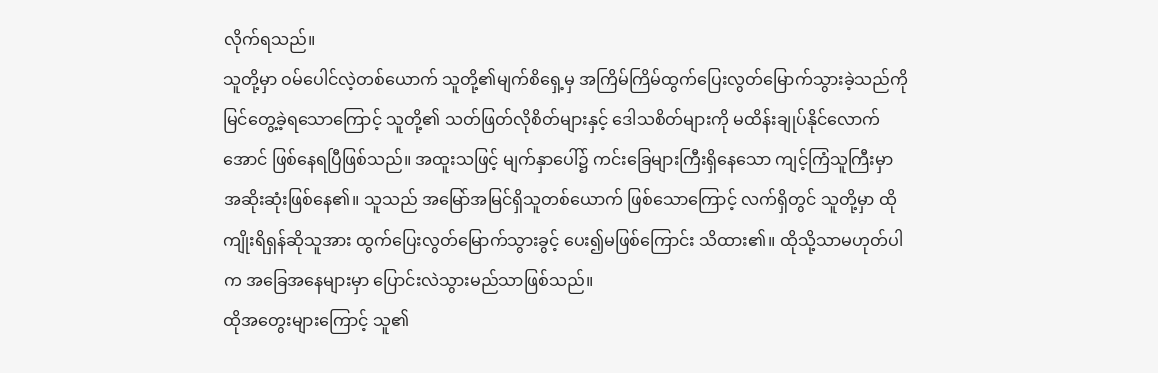လိုက်ရသည်။
သူတို့မှာ ဝမ်ပေါင်လဲ့တစ်ယောက် သူတို့၏မျက်စိရှေ့မှ အကြိမ်ကြိမ်ထွက်ပြေးလွတ်မြောက်သွားခဲ့သည်ကို မြင်တွေ့ခဲ့ရသောကြောင့် သူတို့၏ သတ်ဖြတ်လိုစိတ်များနှင့် ဒေါသစိတ်များကို မထိန်းချုပ်နိုင်လောက်အောင် ဖြစ်နေရပြီဖြစ်သည်။ အထူးသဖြင့် မျက်နှာပေါ်၌ ကင်းခြေများကြီးရှိနေသော ကျင့်ကြံသူကြီးမှာ အဆိုးဆုံးဖြစ်နေ၏။ သူသည် အမြော်အမြင်ရှိသူတစ်ယောက် ဖြစ်သောကြောင့် လက်ရှိတွင် သူတို့မှာ ထိုကျိုးရိရှန်ဆိုသူအား ထွက်ပြေးလွတ်မြောက်သွားခွင့် ပေး၍မဖြစ်ကြောင်း သိထား၏။ ထိုသို့သာမဟုတ်ပါက အခြေအနေများမှာ ပြောင်းလဲသွားမည်သာဖြစ်သည်။
ထိုအတွေးများကြောင့် သူ၏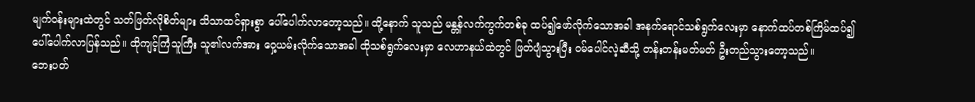မျက်ဝန်းများထဲတွင် သတ်ဖြတ်လိုစိတ်များ သိသာထင်ရှားစွာ ပေါ်ပေါက်လာတော့သည်။ ထို့နောက် သူသည် မန္တန်လက်ကွက်တစ်ခု ထပ်၍ဖော်လိုက်သောအခါ အနက်ရောင်သစ်ရွက်လေးမှာ နောက်ထပ်တစ်ကြိမ်ထပ်၍ ပေါ်ပေါက်လာပြန်သည်။ ထိုကျင့်ကြံသူကြီး သူ၏လက်အား ဝှေ့ယမ်းလိုက်သောအခါ ထိုသစ်ရွက်လေးမှာ လေဟာနယ်ထဲတွင် ဖြတ်ပျံသွားပြီး ဝမ်ပေါင်လဲ့ဆီသို့ တန်းတန်းမတ်မတ် ဦးတည်သွားတော့သည်။
ဘေးပတ်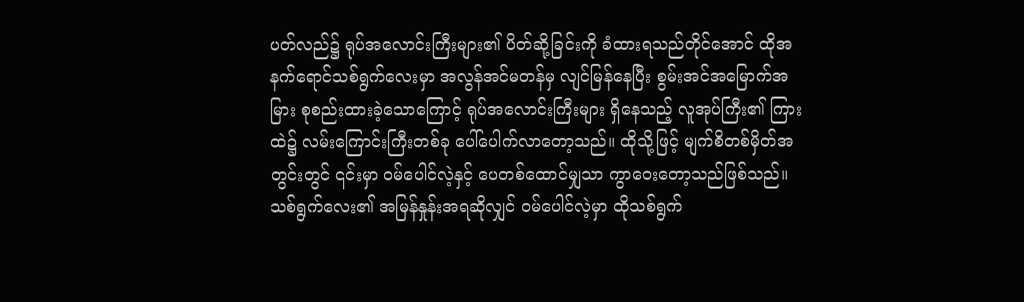ပတ်လည်၌ ရုပ်အလောင်းကြီးများ၏ ပိတ်ဆို့ခြင်းကို ခံထားရသည်တိုင်အောင် ထိုအနက်ရောင်သစ်ရွက်လေးမှာ အလွန်အင်မတန်မှ လျင်မြန်နေပြီး စွမ်းအင်အမြောက်အမြား စုစည်းထားခဲ့သောကြောင့် ရုပ်အလောင်းကြီးများ ရှိနေသည့် လူအုပ်ကြီး၏ ကြားထဲ၌ လမ်းကြောင်းကြီးတစ်ခု ပေါ်ပေါက်လာတော့သည်။ ထိုသို့ဖြင့် မျက်စိတစ်မှိတ်အတွင်းတွင် ၎င်းမှာ ဝမ်ပေါင်လဲ့နှင့် ပေတစ်ထောင်မျှသာ ကွာဝေးတော့သည်ဖြစ်သည်။
သစ်ရွက်လေး၏ အမြန်နှုန်းအရဆိုလျှင် ဝမ်ပေါင်လဲ့မှာ ထိုသစ်ရွက်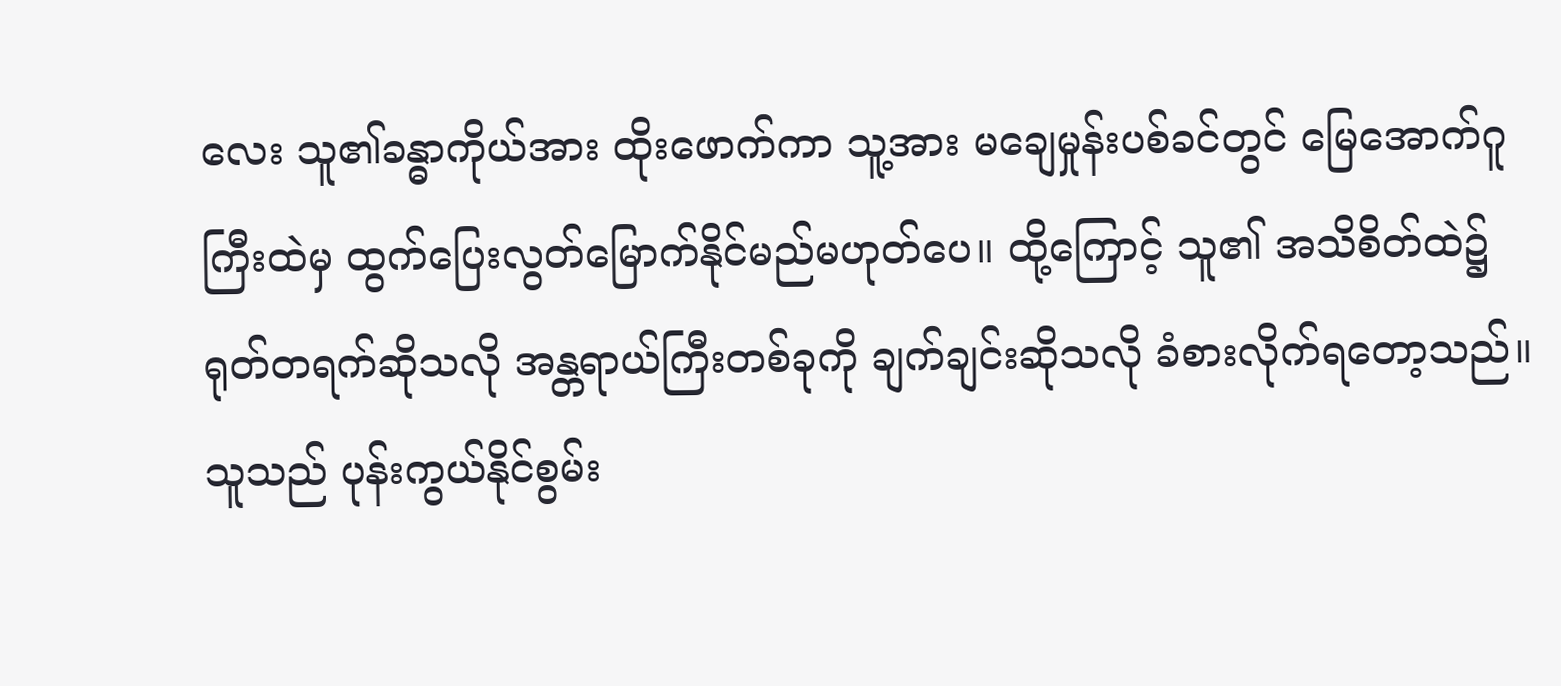လေး သူ၏ခန္ဓာကိုယ်အား ထိုးဖောက်ကာ သူ့အား မချေမှုန်းပစ်ခင်တွင် မြေအောက်ဂူကြီးထဲမှ ထွက်ပြေးလွတ်မြောက်နိုင်မည်မဟုတ်ပေ။ ထို့ကြောင့် သူ၏ အသိစိတ်ထဲ၌ ရုတ်တရက်ဆိုသလို အန္တရာယ်ကြီးတစ်ခုကို ချက်ချင်းဆိုသလို ခံစားလိုက်ရတော့သည်။
သူသည် ပုန်းကွယ်နိုင်စွမ်း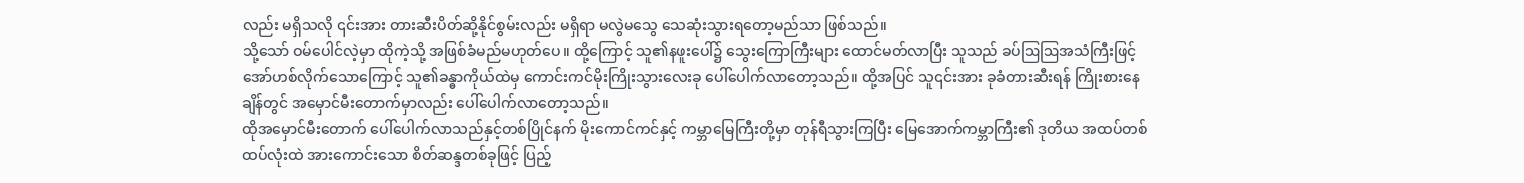လည်း မရှိသလို ၎င်းအား တားဆီးပိတ်ဆို့နိုင်စွမ်းလည်း မရှိရာ မလွဲမသွေ သေဆုံးသွားရတော့မည်သာ ဖြစ်သည်။
သို့သော် ဝမ်ပေါင်လဲ့မှာ ထိုကဲ့သို့ အဖြစ်ခံမည်မဟုတ်ပေ။ ထို့ကြောင့် သူ၏နဖူးပေါ်၌ သွေးကြောကြီးများ ထောင်မတ်လာပြီး သူသည် ခပ်ဩဩအသံကြီးဖြင့် အော်ဟစ်လိုက်သောကြောင့် သူ၏ခန္ဓာကိုယ်ထဲမှ ကောင်းကင်မိုးကြိုးသွားလေးခု ပေါ်ပေါက်လာတော့သည်။ ထို့အပြင် သူ၎င်းအား ခုခံတားဆီးရန် ကြိုးစားနေချိန်တွင် အမှောင်မီးတောက်မှာလည်း ပေါ်ပေါက်လာတော့သည်။
ထိုအမှောင်မီးတောက် ပေါ်ပေါက်လာသည်နှင့်တစ်ပြိုင်နက် မိုးကောင်ကင်နှင့် ကမ္ဘာမြေကြီးတို့မှာ တုန်ရီသွားကြပြီး မြေအောက်ကမ္ဘာကြီး၏ ဒုတိယ အထပ်တစ်ထပ်လုံးထဲ အားကောင်းသော စိတ်ဆန္ဒတစ်ခုဖြင့် ပြည့်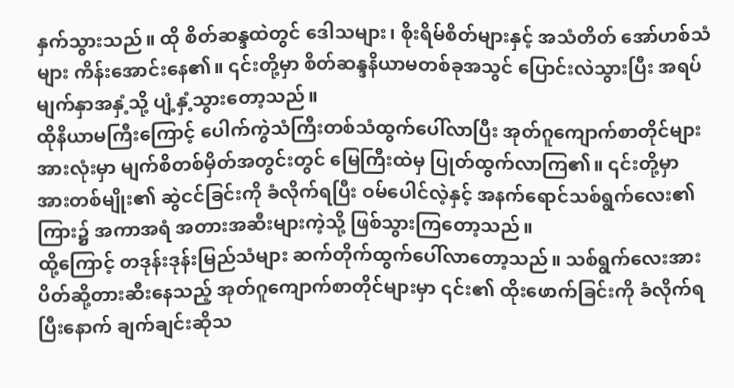နှက်သွားသည်။ ထို စိတ်ဆန္ဒထဲတွင် ဒေါသများ၊ စိုးရိမ်စိတ်များနှင့် အသံတိတ် အော်ဟစ်သံများ ကိန်းအောင်းနေ၏။ ၎င်းတို့မှာ စိတ်ဆန္ဒနိယာမတစ်ခုအသွင် ပြောင်းလဲသွားပြီး အရပ်မျက်နှာအနှံ့သို့ ပျံ့နှံ့သွားတော့သည်။
ထိုနိယာမကြီးကြောင့် ပေါက်ကွဲသံကြီးတစ်သံထွက်ပေါ်လာပြီး အုတ်ဂူကျောက်စာတိုင်များအားလုံးမှာ မျက်စိတစ်မှိတ်အတွင်းတွင် မြေကြီးထဲမှ ပြုတ်ထွက်လာကြ၏။ ၎င်းတို့မှာ အားတစ်မျိုး၏ ဆွဲငင်ခြင်းကို ခံလိုက်ရပြီး ဝမ်ပေါင်လဲ့နှင့် အနက်ရောင်သစ်ရွက်လေး၏ ကြား၌ အကာအရံ အတားအဆီးများကဲ့သို့ ဖြစ်သွားကြတော့သည်။
ထို့ကြောင့် တဒုန်းဒုန်းမြည်သံများ ဆက်တိုက်ထွက်ပေါ်လာတော့သည်။ သစ်ရွက်လေးအား ပိတ်ဆို့တားဆီးနေသည့် အုတ်ဂူကျောက်စာတိုင်များမှာ ၎င်း၏ ထိုးဖောက်ခြင်းကို ခံလိုက်ရပြီးနောက် ချက်ချင်းဆိုသ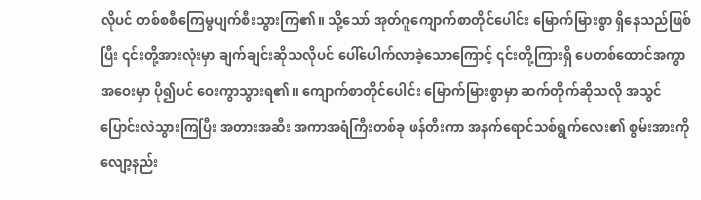လိုပင် တစ်စစီကြေမွပျက်စီးသွားကြ၏။ သို့သော် အုတ်ဂူကျောက်စာတိုင်ပေါင်း မြောက်မြားစွာ ရှိနေသည်ဖြစ်ပြီး ၎င်းတို့အားလုံးမှာ ချက်ချင်းဆိုသလိုပင် ပေါ်ပေါက်လာခဲ့သောကြောင့် ၎င်းတို့ကြားရှိ ပေတစ်ထောင်အကွာအဝေးမှာ ပို၍ပင် ဝေးကွာသွားရ၏။ ကျောက်စာတိုင်ပေါင်း မြောက်မြားစွာမှာ ဆက်တိုက်ဆိုသလို အသွင်ပြောင်းလဲသွားကြပြီး အတားအဆီး အကာအရံကြီးတစ်ခု ဖန်တီးကာ အနက်ရောင်သစ်ရွက်လေး၏ စွမ်းအားကို လျော့နည်း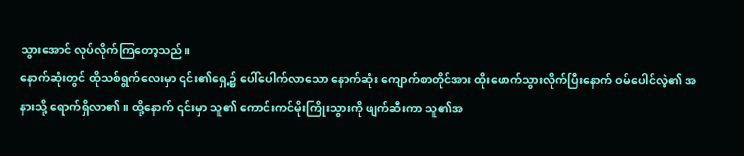သွားအောင် လုပ်လိုက်ကြတော့သည်။
နောက်ဆုံးတွင် ထိုသစ်ရွက်လေးမှာ ၎င်း၏ရှေ့၌ ပေါ်ပေါက်လာသော နောက်ဆုံး ကျောက်စာတိုင်အား ထိုးဖောက်သွားလိုက်ပြီးနောက် ဝမ်ပေါင်လဲ့၏ အနားသို့ ရောက်ရှိလာ၏။ ထို့နောက် ၎င်းမှာ သူ၏ ကောင်းကင်မိုးကြိုးသွားကို ဖျက်ဆီးကာ သူ၏အ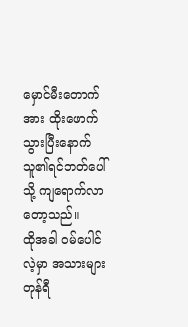မှောင်မီးတောက်အား ထိုးဖောက်သွားပြီးနောက် သူ၏ရင်ဘတ်ပေါ်သို့ ကျရောက်လာတော့သည်။
ထိုအခါ ဝမ်ပေါင်လဲ့မှာ အသားများတုန်ရီ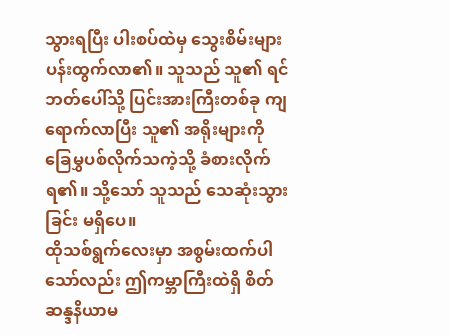သွားရပြီး ပါးစပ်ထဲမှ သွေးစိမ်းများ ပန်းထွက်လာ၏။ သူသည် သူ၏ ရင်ဘတ်ပေါ်သို့ ပြင်းအားကြီးတစ်ခု ကျရောက်လာပြီး သူ၏ အရိုးများကို ခြေမွှပစ်လိုက်သကဲ့သို့ ခံစားလိုက်ရ၏။ သို့သော် သူသည် သေဆုံးသွားခြင်း မရှိပေ။
ထိုသစ်ရွက်လေးမှာ အစွမ်းထက်ပါသော်လည်း ဤကမ္ဘာကြီးထဲရှိ စိတ်ဆန္ဒနိယာမ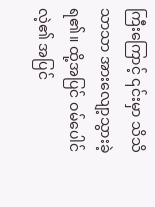ကြီးကြောင့် ၎င်းမှာ သိသိသာသာ အားလျော့သွားခဲ့ရ၏။ ထို့အပြင် ဝမ်ပေါင်လဲ့၏ အပြင်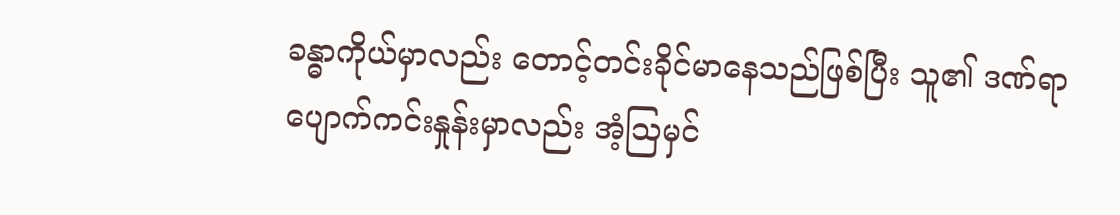ခန္ဓာကိုယ်မှာလည်း တောင့်တင်းခိုင်မာနေသည်ဖြစ်ပြီး သူ၏ ဒဏ်ရာပျောက်ကင်းနှုန်းမှာလည်း အံ့ဩမှင်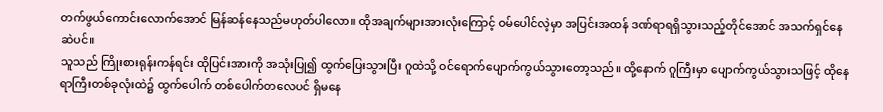တက်ဖွယ်ကောင်းလောက်အောင် မြန်ဆန်နေသည်မဟုတ်ပါလော။ ထိုအချက်များအားလုံးကြောင့် ဝမ်ပေါင်လဲ့မှာ အပြင်းအထန် ဒဏ်ရာရရှိသွားသည့်တိုင်အောင် အသက်ရှင်နေဆဲပင်။
သူသည် ကြိုးစားရုန်းကန်ရင်း ထိုပြင်းအားကို အသုံးပြု၍ ထွက်ပြေးသွားပြီး ဂူထဲသို့ ဝင်ရောက်ပျောက်ကွယ်သွားတော့သည်။ ထို့နောက် ဂူကြီးမှာ ပျောက်ကွယ်သွားသဖြင့် ထိုနေရာကြီးတစ်ခုလုံးထဲ၌ ထွက်ပေါက် တစ်ပေါက်တလေပင် ရှိမနေ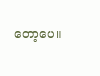တော့ပေ။